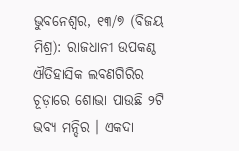ଭୁବନେଶ୍ୱର, ୧୩/୭ (ବିଜୟ ମିଶ୍ର): ରାଜଧାନୀ ଉପକଣ୍ଠ ଐତିହାସିକ ଲବଣଗିରିର ଚୂଡ଼ାରେ ଶୋଭା ପାଉଛି ୨ଟି ଭବ୍ୟ ମନ୍ଦିର । ଏକଦା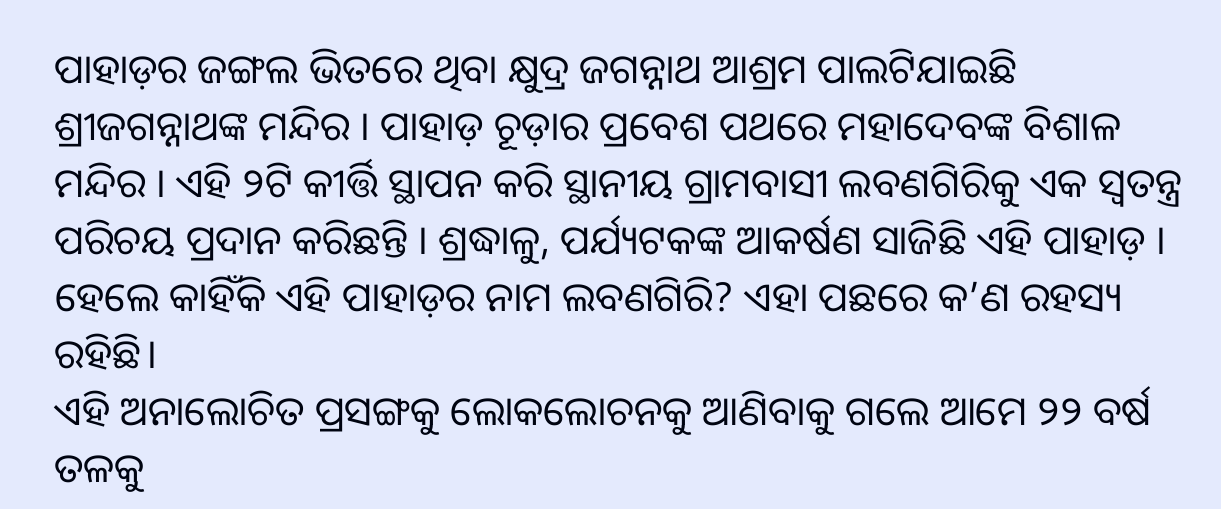ପାହାଡ଼ର ଜଙ୍ଗଲ ଭିତରେ ଥିବା କ୍ଷୁଦ୍ର ଜଗନ୍ନାଥ ଆଶ୍ରମ ପାଲଟିଯାଇଛି ଶ୍ରୀଜଗନ୍ନାଥଙ୍କ ମନ୍ଦିର । ପାହାଡ଼ ଚୂଡ଼ାର ପ୍ରବେଶ ପଥରେ ମହାଦେବଙ୍କ ବିଶାଳ ମନ୍ଦିର । ଏହି ୨ଟି କୀର୍ତ୍ତି ସ୍ଥାପନ କରି ସ୍ଥାନୀୟ ଗ୍ରାମବାସୀ ଲବଣଗିରିକୁ ଏକ ସ୍ୱତନ୍ତ୍ର ପରିଚୟ ପ୍ରଦାନ କରିଛନ୍ତି । ଶ୍ରଦ୍ଧାଳୁ, ପର୍ଯ୍ୟଟକଙ୍କ ଆକର୍ଷଣ ସାଜିଛି ଏହି ପାହାଡ଼ । ହେଲେ କାହିଁକି ଏହି ପାହାଡ଼ର ନାମ ଲବଣଗିରି? ଏହା ପଛରେ କ’ଣ ରହସ୍ୟ ରହିଛି।
ଏହି ଅନାଲୋଚିତ ପ୍ରସଙ୍ଗକୁ ଲୋକଲୋଚନକୁ ଆଣିବାକୁ ଗଲେ ଆମେ ୨୨ ବର୍ଷ ତଳକୁ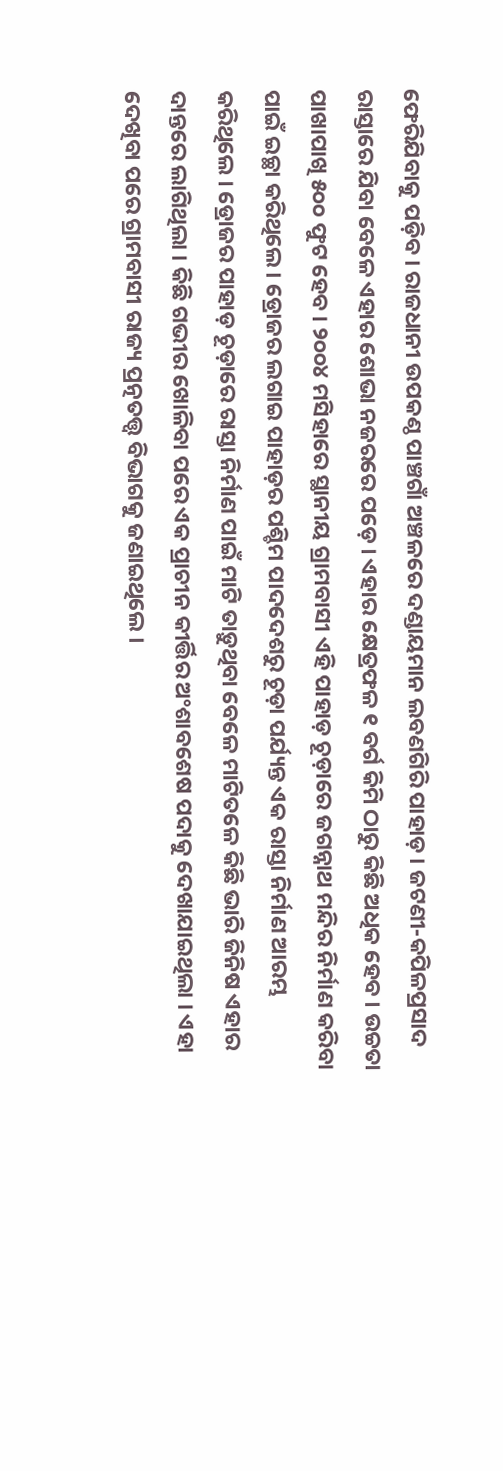ଫେରିଯିବାକୁ ପଡ଼ିବ । ରାଜଧାନୀ ଉପକଣ୍ଠ ପାଞ୍ଚଗାଁ ଅଞ୍ଚଳରେ ଦଣ୍ଡାୟମାନ ଲବଣଗିରି ପାହାଡ଼ । ଜଟଣୀ-କପିଳପ୍ରସାଦ ରାସ୍ତାରେ ଯିବା ବେଳେ ଏହାର ଶୋଭା ନଜରରେ ପଡ଼େ । ଏହାର କ୍ଷେତ୍ରଫଳ ୧ ବର୍ଗ କିମି ଠାରୁ କିଛି ଅଧିକ ହେବ । ଉଚ୍ଚତା ପାଖାପାଖି ୫୦୦ ଫୁଟ ହେବ । ୨୦୦୪ ମସିହାରେ ସ୍ଥାନୀୟ ଗ୍ରାମବାସୀ ଏହି ପାହାଡ଼ ଚୂଡ଼ାରେ ଜଗନ୍ନାଥ ମନ୍ଦିର ନିର୍ମାଣ କରିବା ପାଇଁ ଇଚ୍ଛା କରିଥିଲେ । ଡ୍ରୋଜର ଲଗାଇ ପାହାଡ଼ର ପଶ୍ଚିମ ପାଦଦେଶରୁ ଚୂଡ଼ା ପର୍ଯ୍ୟନ୍ତ ଏକ ରାସ୍ତା ନିର୍ମାଣ ଆରମ୍ଭ କରିଥିଲେ । ଡ୍ରୋଜର ପାହାଡ଼ ଚୂଡ଼ାରେ ରାସ୍ତା ନିର୍ମାଣ ପାଇଁ ମାଟି ତାଡ଼ୁଥିବା ବେଳେ ମାଟିତଳେ କିଛି ଭାରି ଜିନିଷ ଏହାର ଦାନ୍ତରେ ଲାଗିଥିଲା । କିଛି ଗଭୀର ଖୋଳିବା ପରେ ଏକ ପ୍ରାଚୀନ କୀର୍ତ୍ତିର ଅଂଶାବଶେଷ ପଦାକୁ ଦେଖାଯାଇଥିଲା । ଏହା ଦେଖିବା ପରେ ଗ୍ରାମବାସୀ ରାଜ୍ୟ ପ୍ରତ୍ନତତ୍ତ୍ୱ ବିଭାଗକୁ ଜଣାଇଥିଲେ ।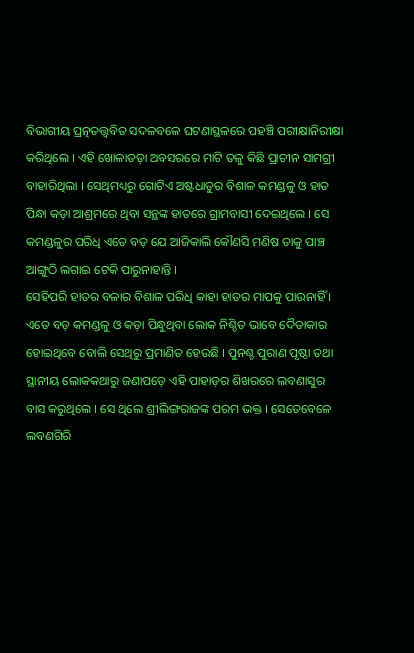ବିଭାଗୀୟ ପ୍ରତ୍ନତତ୍ତ୍ୱବିତ ସଦଳବଳେ ଘଟଣାସ୍ଥଳରେ ପହଞ୍ଚି ପରୀକ୍ଷାନିରୀକ୍ଷା କରିଥିଲେ । ଏହି ଖୋଳାତଡ଼ା ଅବସରରେ ମାଟି ତଳୁ କିଛି ପ୍ରାଚୀନ ସାମଗ୍ରୀ ବାହାରିଥିଲା । ସେଥିମଧ୍ୟରୁ ଗୋଟିଏ ଅଷ୍ଟଧାତୁର ବିଶାଳ କମଣ୍ଡଳୁ ଓ ହାତ ପିନ୍ଧା କଡ଼ା ଆଶ୍ରମରେ ଥିବା ସନ୍ଥଙ୍କ ହାତରେ ଗ୍ରାମବାସୀ ଦେଇଥିଲେ । ସେ କମଣ୍ଡଳୁର ପରିଧି ଏତେ ବଡ଼ ଯେ ଆଜିକାଲି କୌଣସି ମଣିଷ ତାକୁ ପାଞ୍ଚ ଆଙ୍ଗୁଠି ଲଗାଇ ଟେକି ପାରୁନାହାନ୍ତି ।
ସେହିପରି ହାତର ବଳାର ବିଶାଳ ପରିଧି କାହା ହାତର ମାପକୁ ପାଉନାହିଁ । ଏତେ ବଡ଼ କମଣ୍ଡଳୁ ଓ କଡ଼ା ପିନ୍ଧୁଥିବା ଲୋକ ନିଶ୍ଚିତ ଭାବେ ଦୈତାକାର ହୋଇଥିବେ ବୋଲି ସେଥିରୁ ପ୍ରମାଣିତ ହେଉଛି । ପୁନଶ୍ଚ ପୁରାଣ ପୃଷ୍ଠା ତଥା ସ୍ଥାନୀୟ ଲୋକକଥାରୁ ଜଣାପଡ଼େ ଏହି ପାହାଡ଼ର ଶିଖରରେ ଲବଣାସୁର ବାସ କରୁଥିଲେ । ସେ ଥିଲେ ଶ୍ରୀଲିଙ୍ଗରାଜଙ୍କ ପରମ ଭକ୍ତ । ସେତେବେଳେ ଲବଣଗିରି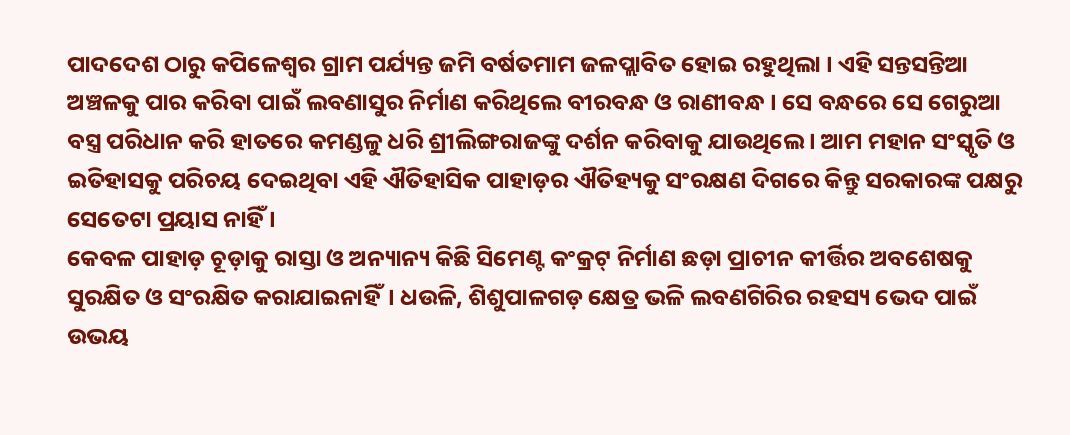ପାଦଦେଶ ଠାରୁ କପିଳେଶ୍ୱର ଗ୍ରାମ ପର୍ଯ୍ୟନ୍ତ ଜମି ବର୍ଷତମାମ ଜଳପ୍ଲାବିତ ହୋଇ ରହୁଥିଲା । ଏହି ସନ୍ତସନ୍ତିଆ ଅଞ୍ଚଳକୁ ପାର କରିବା ପାଇଁ ଲବଣାସୁର ନିର୍ମାଣ କରିଥିଲେ ବୀରବନ୍ଧ ଓ ରାଣୀବନ୍ଧ । ସେ ବନ୍ଧରେ ସେ ଗେରୁଆ ବସ୍ତ୍ର ପରିଧାନ କରି ହାତରେ କମଣ୍ଡଳୁ ଧରି ଶ୍ରୀଲିଙ୍ଗରାଜଙ୍କୁ ଦର୍ଶନ କରିବାକୁ ଯାଉଥିଲେ । ଆମ ମହାନ ସଂସ୍କୃତି ଓ ଇତିହାସକୁ ପରିଚୟ ଦେଇଥିବା ଏହି ଐତିହାସିକ ପାହାଡ଼ର ଐତିହ୍ୟକୁ ସଂରକ୍ଷଣ ଦିଗରେ କିନ୍ତୁ ସରକାରଙ୍କ ପକ୍ଷରୁ ସେତେଟା ପ୍ରୟାସ ନାହିଁ ।
କେବଳ ପାହାଡ଼ ଚୂଡ଼ାକୁ ରାସ୍ତା ଓ ଅନ୍ୟାନ୍ୟ କିଛି ସିମେଣ୍ଟ କଂକ୍ରଟ୍ ନିର୍ମାଣ ଛଡ଼ା ପ୍ରାଚୀନ କୀର୍ତ୍ତିର ଅବଶେଷକୁ ସୁରକ୍ଷିତ ଓ ସଂରକ୍ଷିତ କରାଯାଇନାହିଁ। ଧଉଳି, ଶିଶୁପାଳଗଡ଼ କ୍ଷେତ୍ର ଭଳି ଲବଣଗିରିର ରହସ୍ୟ ଭେଦ ପାଇଁ ଉଭୟ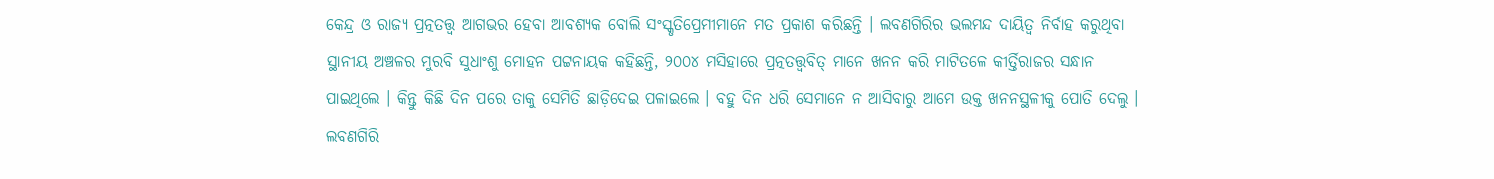କେନ୍ଦ୍ର ଓ ରାଜ୍ୟ ପ୍ରତ୍ନତତ୍ତ୍ୱ ଆଗଭର ହେବା ଆବଶ୍ୟକ ବୋଲି ସଂସ୍କୃତିପ୍ରେମୀମାନେ ମତ ପ୍ରକାଶ କରିଛନ୍ତି । ଲବଣଗିରିର ଭଲମନ୍ଦ ଦାୟିତ୍ୱ ନିର୍ବାହ କରୁଥିବା ସ୍ଥାନୀୟ ଅଞ୍ଚଳର ମୁରବି ସୁଧାଂଶୁ ମୋହନ ପଟ୍ଟନାୟକ କହିଛନ୍ତି, ୨୦୦୪ ମସିହାରେ ପ୍ରତ୍ନତତ୍ତ୍ୱବିତ୍ ମାନେ ଖନନ କରି ମାଟିତଳେ କୀର୍ତ୍ତିରାଜର ସନ୍ଧାନ ପାଇଥିଲେ । କିନ୍ତୁ କିଛି ଦିନ ପରେ ତାକୁ ସେମିତି ଛାଡ଼ିଦେଇ ପଳାଇଲେ । ବହୁ ଦିନ ଧରି ସେମାନେ ନ ଆସିବାରୁ ଆମେ ଉକ୍ତ ଖନନସ୍ଥଳୀକୁ ପୋତି ଦେଲୁ । ଲବଣଗିରି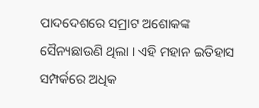ପାଦଦେଶରେ ସମ୍ରାଟ ଅଶୋକଙ୍କ ସୈନ୍ୟଛାଉଣି ଥିଲା । ଏହି ମହାନ ଇତିହାସ ସମ୍ପର୍କରେ ଅଧିକ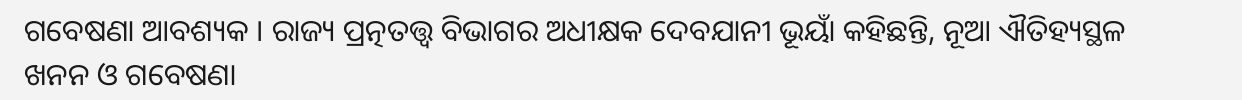ଗବେଷଣା ଆବଶ୍ୟକ । ରାଜ୍ୟ ପ୍ରତ୍ନତତ୍ତ୍ୱ ବିଭାଗର ଅଧୀକ୍ଷକ ଦେବଯାନୀ ଭୂୟାଁ କହିଛନ୍ତି, ନୂଆ ଐତିହ୍ୟସ୍ଥଳ ଖନନ ଓ ଗବେଷଣା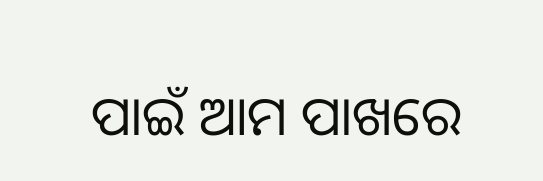ପାଇଁ ଆମ ପାଖରେ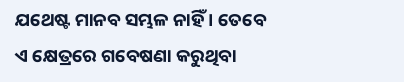ଯଥେଷ୍ଟ ମାନବ ସମ୍ଭଳ ନାହିଁ । ତେବେ ଏ କ୍ଷେତ୍ରରେ ଗବେଷଣା କରୁଥିବା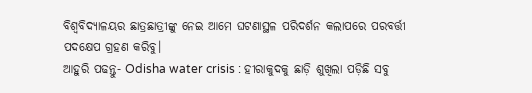ବିଶ୍ୱବିଦ୍ୟାଳୟର ଛାତ୍ରଛାତ୍ରୀଙ୍କୁ ନେଇ ଆମେ ଘଟଣାସ୍ଥଳ ପରିଦର୍ଶନ କଲାପରେ ପରବର୍ତ୍ତୀ ପଦକ୍ଷେପ ଗ୍ରହଣ କରିବୁ।
ଆହୁରି ପଢନ୍ତୁ- Odisha water crisis : ହୀରାକୁଦକୁ ଛାଡ଼ି ଶୁଖିଲା ପଡ଼ିଛି ସବୁ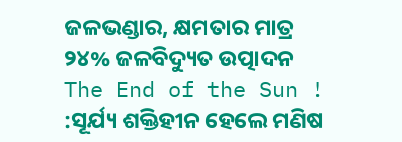ଜଳଭଣ୍ଡାର, କ୍ଷମତାର ମାତ୍ର ୨୪% ଜଳବିଦ୍ୟୁତ ଉତ୍ପାଦନ
The End of the Sun ! :ସୂର୍ଯ୍ୟ ଶକ୍ତିହୀନ ହେଲେ ମଣିଷ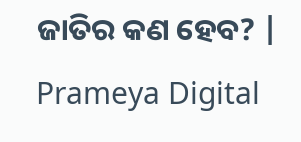ଜାତିର କଣ ହେବ? | Prameya Digital